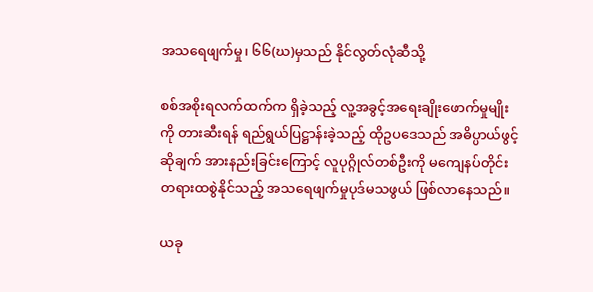အသရေဖျက်မှု၊ ၆၆(ဃ)မှသည် နိုင်လွတ်လုံဆီသို့

စစ်အစိုးရလက်ထက်က ရှိခဲ့သည့် လူ့အခွင့်အရေးချိုးဖောက်မှုမျိုးကို တားဆီးရန် ရည်ရွယ်ပြဋ္ဌာန်းခဲ့သည့် ထိုဥပဒေသည် အဓိပ္ပာယ်ဖွင့်ဆိုချက် အားနည်းခြင်းကြောင့် လူပုဂ္ဂိုလ်တစ်ဦးကို မကျေနပ်တိုင်း တရားထစွဲနိုင်သည့် အသရေဖျက်မှုပုဒ်မသဖွယ် ဖြစ်လာနေသည်။

ယခု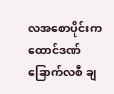လအစောပိုင်းက ထောင်ဒဏ်ခြောက်လစီ ချ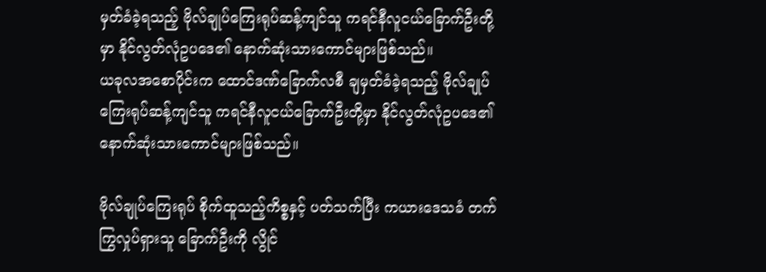မှတ်ခံခဲ့ရသည့် ဗိုလ်ချုပ်ကြေးရုပ်ဆန့်ကျင်သူ ကရင်နီလူငယ်ခြောက်ဦးတို့မှာ နိုင်လွတ်လုံဥပဒေ၏ နောက်ဆုံးသားကောင်များဖြစ်သည်။
ယခုလအစောပိုင်းက ထောင်ဒဏ်ခြောက်လစီ ချမှတ်ခံခဲ့ရသည့် ဗိုလ်ချုပ်ကြေးရုပ်ဆန့်ကျင်သူ ကရင်နီလူငယ်ခြောက်ဦးတို့မှာ နိုင်လွတ်လုံဥပဒေ၏ နောက်ဆုံးသားကောင်များဖြစ်သည်။

ဗိုလ်ချုပ်ကြေးရုပ် စိုက်ထူသည့်ကိစ္စနှင့် ပတ်သက်ပြီး ကယားဒေသခံ တက်ကြွလှုပ်ရှားသူ ခြောက်ဦးကို လွိုင်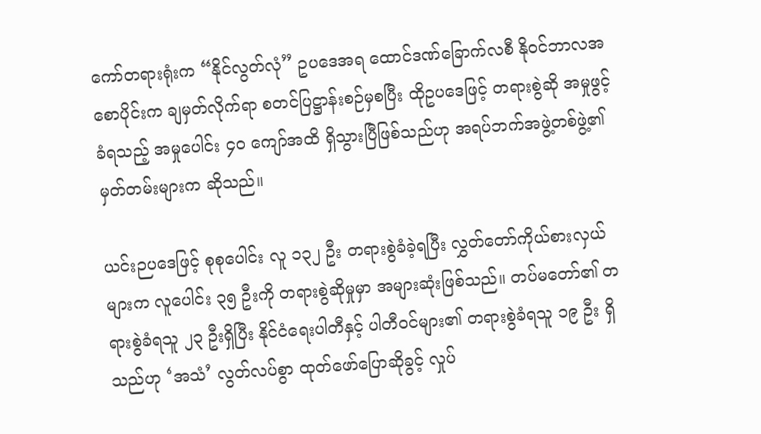ကော်တရားရုံးက “နိုင်လွတ်လုံ” ဥပဒေအရ ထောင်ဒဏ်ခြောက်လစီ နိုဝင်ဘာလအစောပိုင်းက ချမှတ်လိုက်ရာ စတင်ပြဋ္ဌာန်းစဉ်မှစပြီး ထိုဥပဒေဖြင့် တရားစွဲဆို အမှုဖွင့်ခံရသည့် အမှုပေါင်း ၄၀ ကျော်အထိ ရှိသွားပြီဖြစ်သည်ဟု အရပ်ဘက်အဖွဲ့တစ်ဖွဲ့၏ မှတ်တမ်းများက ဆိုသည်။

ယင်းဉပဒေဖြင့် စုစုပေါင်း လူ ၁၃၂ ဦး တရားစွဲခံခဲ့ရပြီး လွှတ်တော်ကိုယ်စားလှယ်များက လူပေါင်း ၃၅ ဦးကို တရားစွဲဆိုမှုမှာ အများဆုံးဖြစ်သည်။ တပ်မတော်၏ တရားစွဲခံရသူ ၂၃ ဦးရှိပြီး နိုင်ငံရေးပါတီနှင့် ပါတီဝင်များ၏ တရားစွဲခံရသူ ၁၉ ဦး ရှိသည်ဟု ‘အသံ’ လွတ်လပ်စွာ ထုတ်ဖော်ပြောဆိုခွင့် လှုပ်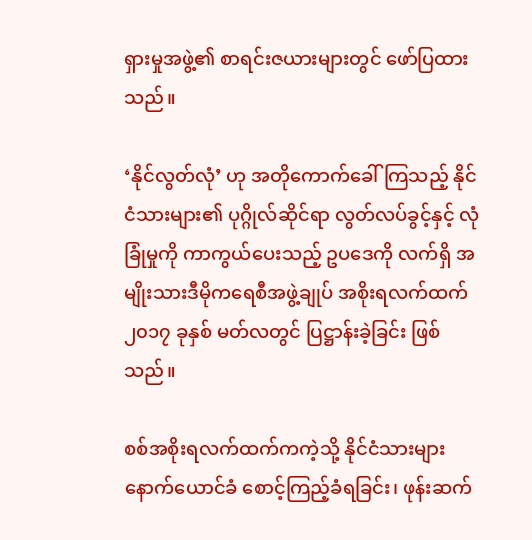ရှားမှုအဖွဲ့၏ စာရင်းဇယားများတွင် ဖော်ပြထားသည်။

‘နိုင်လွတ်လုံ’ ဟု အတိုကောက်ခေါ်ကြသည့် နိုင်ငံသားများ၏ ပုဂ္ဂိုလ်ဆိုင်ရာ လွတ်လပ်ခွင့်နှင့် လုံခြုံမှုကို ကာကွယ်ပေးသည့် ဥပဒေကို လက်ရှိ အမျိုးသားဒီမိုကရေစီအဖွဲ့ချုပ် အစိုးရလက်ထက် ၂၀၁၇ ခုနှစ် မတ်လတွင် ပြဋ္ဌာန်းခဲ့ခြင်း ဖြစ်သည်။

စစ်အစိုးရလက်ထက်ကကဲ့သို့ နိုင်ငံသားများ နောက်ယောင်ခံ စောင့်ကြည့်ခံရခြင်း၊ ဖုန်းဆက်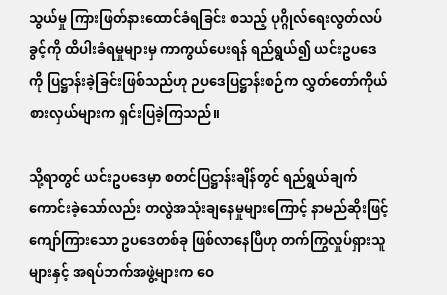သွယ်မှု ကြားဖြတ်နားထောင်ခံရခြင်း စသည့် ပုဂ္ဂိုလ်ရေးလွတ်လပ်ခွင့်ကို ထိပါးခံရမှုများမှ ကာကွယ်ပေးရန် ရည်ရွယ်၍ ယင်းဥပဒေကို ပြဋ္ဌာန်းခဲ့ခြင်းဖြစ်သည်ဟု ဉပဒေပြဋ္ဌာန်းစဉ်က လွှတ်တော်ကိုယ်စားလှယ်များက ရှင်းပြခဲ့ကြသည်။

သို့ရာတွင် ယင်းဥပဒေမှာ စတင်ပြဋ္ဌာန်းချိန်တွင် ရည်ရွယ်ချက်ကောင်းခဲ့သော်လည်း တလွဲအသုံးချနေမှုများကြောင့် နာမည်ဆိုးဖြင့် ကျော်ကြားသော ဥပဒေတစ်ခု ဖြစ်လာနေပြီဟု တက်ကြွလှုပ်ရှားသူများနှင့် အရပ်ဘက်အဖွဲ့များက ဝေ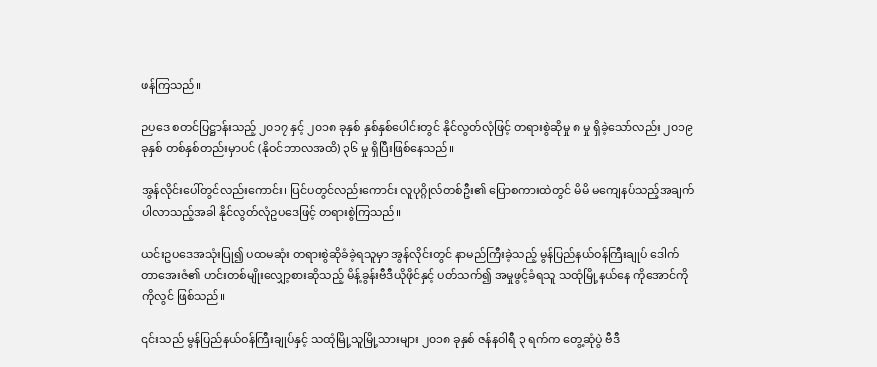ဖန်ကြသည်။

ဉပဒေ စတင်ပြဋ္ဌာန်းသည့် ၂၀၁၇ နှင့် ၂၀၁၈ ခုနှစ် နှစ်နှစ်ပေါင်းတွင် နိုင်လွတ်လုံဖြင့် တရားစွဲဆိုမှု ၈ မှု ရှိခဲ့သော်လည်း ၂၀၁၉ ခုနှစ် တစ်နှစ်တည်းမှာပင် (နိုဝင်ဘာလအထိ) ၃၆ မှု ရှိပြီးဖြစ်နေသည်။

အွန်လိုင်းပေါ်တွင်လည်းကောင်း၊ ပြင်ပတွင်လည်းကောင်း လူပုဂ္ဂိုလ်တစ်ဦး၏ ပြောစကားထဲတွင် မိမိ မကျေနပ်သည့်အချက် ပါလာသည့်အခါ နိုင်လွတ်လုံဥပဒေဖြင့် တရားစွဲကြသည်။

ယင်းဥပဒေအသုံးပြု၍ ပထမဆုံး တရားစွဲဆိုခံခဲ့ရသူမှာ အွန်လိုင်းတွင် နာမည်ကြီးခဲ့သည့် မွန်ပြည်နယ်ဝန်ကြီးချုပ် ဒေါက်တာအေးဇံ၏ ဟင်းတစ်မျိုးလျှော့စားဆိုသည့် မိန့်ခွန်းဗီဒီယိုဖိုင်နှင့် ပတ်သက်၍ အမှုဖွင့်ခံရသူ သထုံမြို့နယ်နေ ကိုအောင်ကိုကိုလွင် ဖြစ်သည်။

၎င်းသည် မွန်ပြည်နယ်ဝန်ကြီးချုပ်နှင့် သထုံမြို့သူမြို့သားများ ၂၀၁၈ ခုနှစ် ဇန်နဝါရီ ၃ ရက်က တွေ့ဆုံပွဲ ဗီဒီ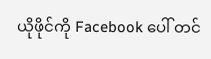ယိုဖိုင်ကို Facebook ပေါ် တင်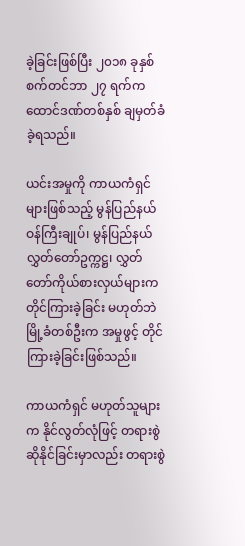ခဲ့ခြင်းဖြစ်ပြီး ၂၀၁၈ ခုနှစ် စက်တင်ဘာ ၂၇ ရက်က ထောင်ဒဏ်တစ်နှစ် ချမှတ်ခံခဲ့ရသည်။

ယင်းအမှုကို ကာယကံရှင်များဖြစ်သည့် မွန်ပြည်နယ်ဝန်ကြီးချုပ်၊ မွန်ပြည်နယ် လွှတ်တော်ဥက္ကဋ္ဌ၊ လွှတ်တော်ကိုယ်စားလှယ်များက တိုင်ကြားခဲ့ခြင်း မဟုတ်ဘဲ မြို့ခံတစ်ဦးက အမှုဖွင့် တိုင်ကြားခဲ့ခြင်းဖြစ်သည်။

ကာယကံရှင် မဟုတ်သူများက နိုင်လွတ်လုံဖြင့် တရားစွဲဆိုနိုင်ခြင်းမှာလည်း တရားစွဲ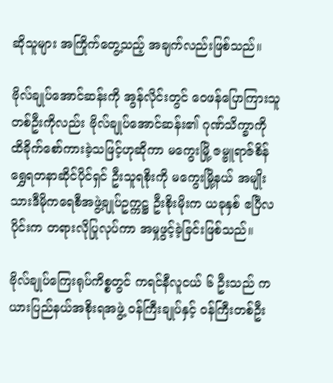ဆိုသူများ အကြိုက်တွေ့သည့် အချက်လည်းဖြစ်သည်။

ဗိုလ်ချုပ်အောင်ဆန်းကို အွန်လိုင်းတွင် ဝေဖန်ပြောကြားသူ တစ်ဦးကိုလည်း ဗိုလ်ချုပ်အောင်ဆန်း၏ ဂုဏ်သိက္ခာကို ထိခိုက်စော်ကားခဲ့သဖြင့်ဟုဆိုကာ မကွေးမြို့ ဇမ္ဗူရာဇ်စိန်ရွှေရတနာဆိုင်ပိုင်ရှင် ဦးသူရစိုးကို မကွေးမြို့နယ် အမျိုးသားဒီမိုကရေစီအဖွဲ့ချုပ်ဥက္ကဋ္ဌ ဦးစိုးမိုးက ယခုနှစ် ဧပြီလပိုင်းက တရားလိုပြုလုပ်ကာ အမှုဖွင့်ခဲ့ခြင်းဖြစ်သည်။

ဗိုလ်ချုပ်ကြေးရုပ်ကိစ္စတွင် ကရင်နီလူငယ် ၆ ဦးသည် ကယားပြည်နယ်အစိုးရအဖွဲ့ ဝန်ကြီးချုပ်နှင့် ဝန်ကြီးတစ်ဦး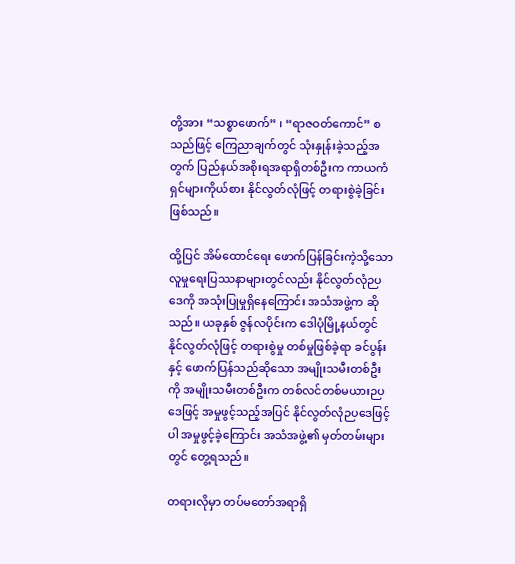တို့အား “သစ္စာဖောက်” ၊ “ရာဇဝတ်ကောင်” စသည်ဖြင့် ကြေညာချက်တွင် သုံးနှုန်းခဲ့သည့်အတွက် ပြည်နယ်အစိုးရအရာရှိတစ်ဦးက ကာယကံရှင်များကိုယ်စား နိုင်လွတ်လုံဖြင့် တရားစွဲခဲ့ခြင်းဖြစ်သည်။

ထို့ပြင် အိမ်ထောင်ရေး ဖောက်ပြန်ခြင်းကဲ့သို့သော လူမှုရေးပြဿနာများတွင်လည်း နိုင်လွတ်လုံဉပဒေကို အသုံးပြုမှုရှိနေကြောင်း အသံအဖွဲ့က ဆိုသည်။ ယခုနှစ် ဇွန်လပိုင်းက ဒေါပုံမြို့နယ်တွင် နိုင်လွတ်လုံဖြင့် တရားစွဲမှု တစ်မှုဖြစ်ခဲ့ရာ ခင်ပွန်းနှင့် ဖောက်ပြန်သည်ဆိုသော အမျိုးသမီးတစ်ဦးကို အမျိုးသမီးတစ်ဦးက တစ်လင်တစ်မယားဉပဒေဖြင့် အမှုဖွင့်သည့်အပြင် နိုင်လွတ်လုံဉပဒေဖြင့်ပါ အမှုဖွင့်ခဲ့ကြောင်း အသံအဖွဲ့၏ မှတ်တမ်းများတွင် တွေ့ရသည်။

တရားလိုမှာ တပ်မတော်အရာရှိ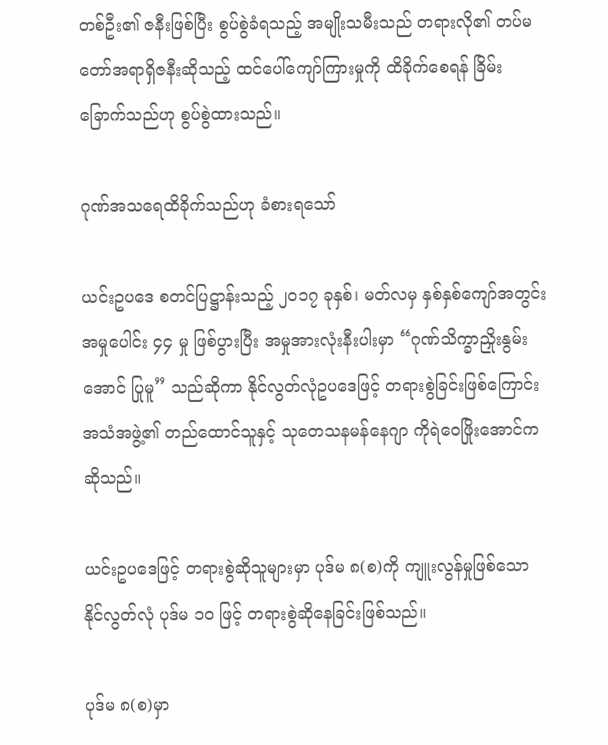တစ်ဦး၏ ဇနီးဖြစ်ပြီး စွပ်စွဲခံရသည့် အမျိုးသမီးသည် တရားလို၏ တပ်မတော်အရာရှိဇနီးဆိုသည့် ထင်ပေါ်ကျော်ကြားမှုကို ထိခိုက်စေရန် ခြိမ်းခြောက်သည်ဟု စွပ်စွဲထားသည်။

ဂုဏ်အသရေထိခိုက်သည်ဟု ခံစားရသော်

ယင်းဥပဒေ စတင်ပြဋ္ဌာန်းသည့် ၂၀၁၇ ခုနှစ်၊ မတ်လမှ နှစ်နှစ်ကျော်အတွင်း အမှုပေါင်း ၄၄ မှု ဖြစ်ပွားပြီး အမှုအားလုံးနီးပါးမှာ “ဂုဏ်သိက္ခာညှိုးနွမ်းအောင် ပြုမူ” သည်ဆိုကာ နိုင်လွတ်လုံဥပဒေဖြင့် တရားစွဲခြင်းဖြစ်ကြောင်း အသံအဖွဲ့၏ တည်ထောင်သူနှင့် သုတေသနမန်နေဂျာ ကိုရဲဝေဖြိုးအောင်က ဆိုသည်။

ယင်းဥပဒေဖြင့် တရားစွဲဆိုသူများမှာ ပုဒ်မ ၈(စ)ကို ကျူးလွန်မှုဖြစ်သော နိုင်လွတ်လုံ ပုဒ်မ ၁၀ ဖြင့် တရားစွဲဆိုနေခြင်းဖြစ်သည်။

ပုဒ်မ ၈(စ)မှာ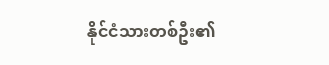နိုင်ငံသားတစ်ဦး၏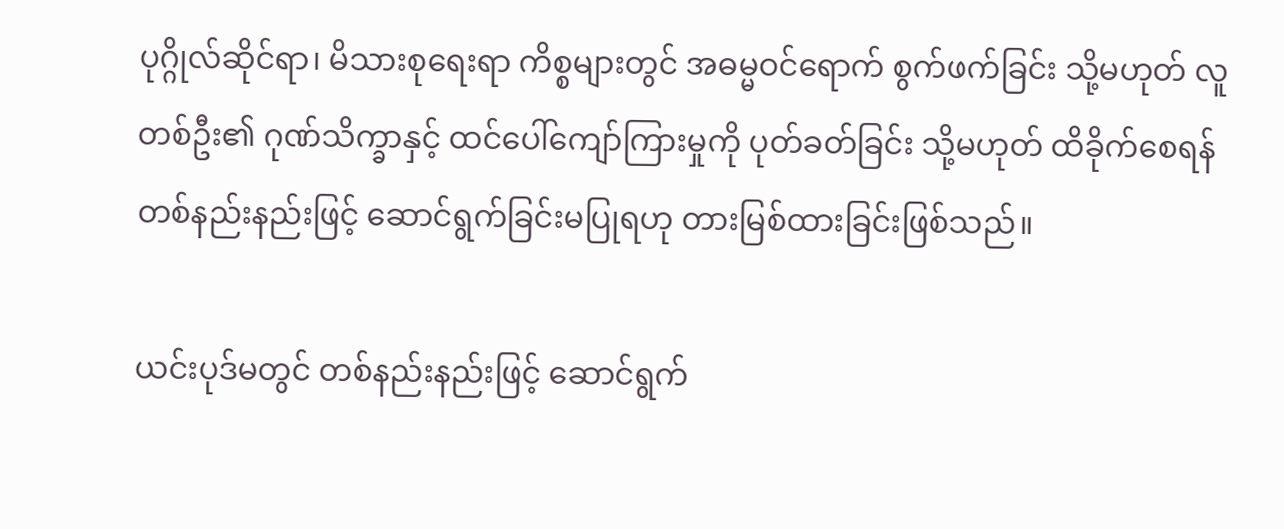ပုဂ္ဂိုလ်ဆိုင်ရာ၊ မိသားစုရေးရာ ကိစ္စများတွင် အဓမ္မဝင်ရောက် စွက်ဖက်ခြင်း သို့မဟုတ် လူတစ်ဦး၏ ဂုဏ်သိက္ခာနှင့် ထင်ပေါ်ကျော်ကြားမှုကို ပုတ်ခတ်ခြင်း သို့မဟုတ် ထိခိုက်စေရန် တစ်နည်းနည်းဖြင့် ဆောင်ရွက်ခြင်းမပြုရဟု တားမြစ်ထားခြင်းဖြစ်သည်။

ယင်းပုဒ်မတွင် တစ်နည်းနည်းဖြင့် ဆောင်ရွက်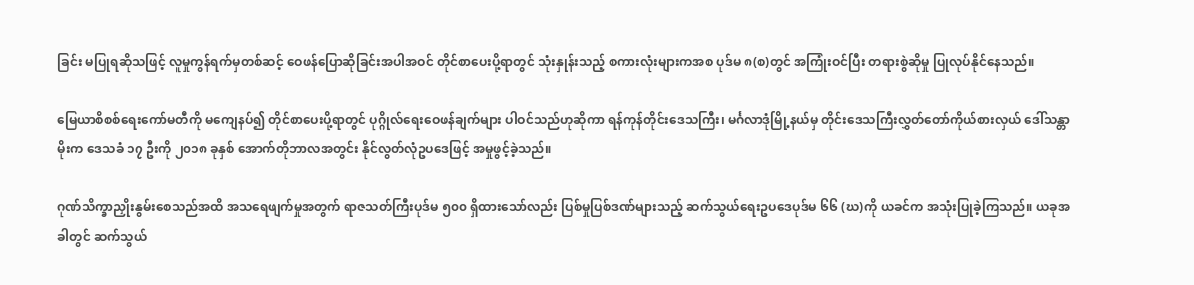ခြင်း မပြုရဆိုသဖြင့် လူမှုကွန်ရက်မှတစ်ဆင့် ဝေဖန်ပြောဆိုခြင်းအပါအဝင် တိုင်စာပေးပို့ရာတွင် သုံးနှုန်းသည့် စကားလုံးများကအစ ပုဒ်မ ၈(စ)တွင် အကြုံးဝင်ပြီး တရားစွဲဆိုမှု ပြုလုပ်နိုင်နေသည်။

မြေယာစိစစ်ရေးကော်မတီကို မကျေနပ်၍ တိုင်စာပေးပို့ရာတွင် ပုဂ္ဂိုလ်ရေးဝေဖန်ချက်များ ပါဝင်သည်ဟုဆိုကာ ရန်ကုန်တိုင်းဒေသကြီး၊ မင်္ဂလာဒုံမြို့နယ်မှ တိုင်းဒေသကြီးလွှတ်တော်ကိုယ်စားလှယ် ဒေါ်သန္တာမိုးက ဒေသခံ ၁၇ ဦးကို ၂၀၁၈ ခုနှစ် အောက်တိုဘာလအတွင်း နိုင်လွတ်လုံဥပဒေဖြင့် အမှုဖွင့်ခဲ့သည်။

ဂုဏ်သိက္ခာညှိုးနွမ်းစေသည်အထိ အသရေဖျက်မှုအတွက် ရာဇသတ်ကြီးပုဒ်မ ၅၀၀ ရှိထားသော်လည်း ပြစ်မှုပြစ်ဒဏ်များသည့် ဆက်သွယ်ရေးဥပဒေပုဒ်မ ၆၆ (ဃ)ကို ယခင်က အသုံးပြုခဲ့ကြသည်။ ယခုအခါတွင် ဆက်သွယ်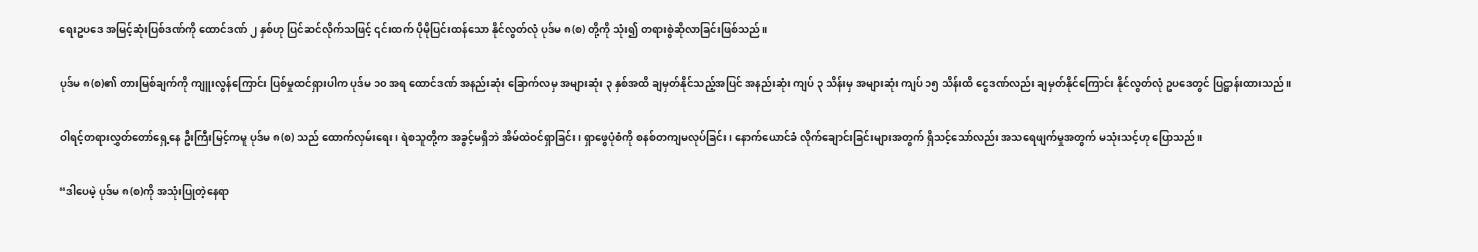ရေးဥပဒေ အမြင့်ဆုံးပြစ်ဒဏ်ကို ထောင်ဒဏ် ၂ နှစ်ဟု ပြင်ဆင်လိုက်သဖြင့် ၎င်းထက် ပိုမိုပြင်းထန်သော နိုင်လွတ်လုံ ပုဒ်မ ၈(စ) တို့ကို သုံး၍ တရားစွဲဆိုလာခြင်းဖြစ်သည်။

ပုဒ်မ ၈(စ)၏ တားမြစ်ချက်ကို ကျူးလွန်ကြောင်း ပြစ်မှုထင်ရှားပါက ပုဒ်မ ၁၀ အရ ထောင်ဒဏ် အနည်းဆုံး ခြောက်လမှ အများဆုံး ၃ နှစ်အထိ ချမှတ်နိုင်သည့်အပြင် အနည်းဆုံး ကျပ် ၃ သိန်းမှ အများဆုံး ကျပ် ၁၅ သိန်းထိ ငွေဒဏ်လည်း ချမှတ်နိုင်ကြောင်း နိုင်လွတ်လုံ ဥပဒေတွင် ပြဋ္ဌာန်းထားသည်။

ဝါရင့်တရားလွှတ်တော်ရှေ့နေ ဦးကြီးမြင့်ကမူ ပုဒ်မ ၈(စ) သည် ထောက်လှမ်းရေး၊ ရဲစသူတို့က အခွင့်မရှိဘဲ အိမ်ထဲဝင်ရှာခြင်း၊ ရှာဖွေပုံစံကို စနစ်တကျမလုပ်ခြင်း၊ နောက်ယောင်ခံ လိုက်ချောင်းခြင်းများအတွက် ရှိသင့်သော်လည်း အသရေဖျက်မှုအတွက် မသုံးသင့်ဟု ပြောသည်။

“ဒါပေမဲ့ ပုဒ်မ ၈(စ)ကို အသုံးပြုတဲ့နေရာ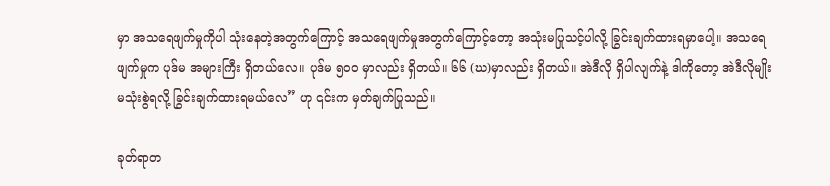မှာ အသရေဖျက်မှုကိုပါ သုံးနေတဲ့အတွက်ကြောင့် အသရေဖျက်မှုအတွက်ကြောင့်တော့ အသုံးမပြုသင့်ပါလို့ ခြွင်းချက်ထားရမှာပေါ့။ အသရေဖျက်မှုက ပုဒ်မ အများကြီး ရှိတယ်လေ။ ပုဒ်မ ၅၀၀ မှာလည်း ရှိတယ်။ ၆၆ (ဃ)မှာလည်း ရှိတယ်။ အဲဒီလို ရှိပါလျက်နဲ့ ဒါကိုတော့ အဲဒီလိုမျိုး မသုံးစွဲရလို့ ခြွင်းချက်ထားရမယ်လေ” ဟု ၎င်းက မှတ်ချက်ပြုသည်။

ခုတ်ရာတ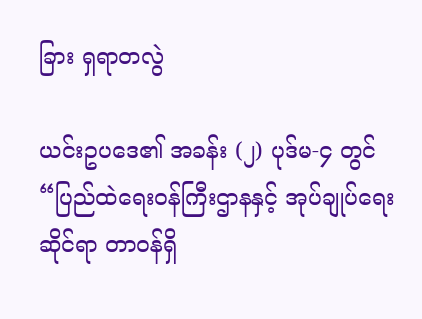ခြား ရှရာတလွဲ

ယင်းဥပဒေ၏ အခန်း (၂) ပုဒ်မ-၄ တွင် “ပြည်ထဲရေးဝန်ကြီးဌာနနှင့် အုပ်ချုပ်ရေးဆိုင်ရာ တာဝန်ရှိ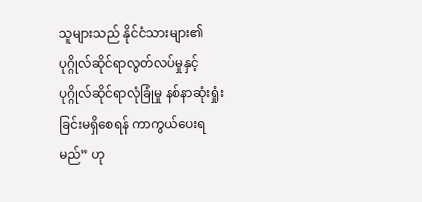သူများသည် နိုင်ငံသားများ၏ ပုဂ္ဂိုလ်ဆိုင်ရာလွတ်လပ်မှုနှင့် ပုဂ္ဂိုလ်ဆိုင်ရာလုံခြုံမှု နစ်နာဆုံးရှုံး ခြင်းမရှိစေရန် ကာကွယ်ပေးရမည်” ဟု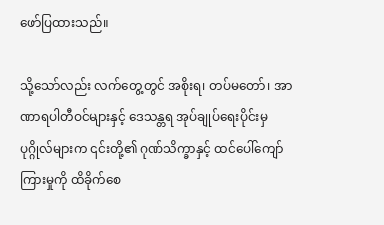ဖော်ပြထားသည်။

သို့သော်လည်း လက်တွေ့တွင် အစိုးရ၊ တပ်မတော်၊ အာဏာရပါတီဝင်များနှင့် ဒေသန္တရ အုပ်ချုပ်ရေးပိုင်းမှ ပုဂ္ဂိုလ်များက ၎င်းတို့၏ ဂုဏ်သိက္ခာနှင့် ထင်ပေါ်ကျော်ကြားမှုကို ထိခိုက်စေ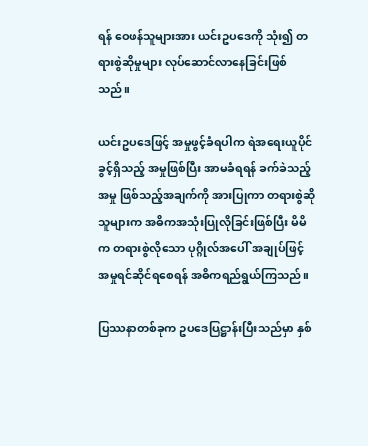ရန် ဝေဖန်သူများအား ယင်းဥပဒေကို သုံး၍ တရားစွဲဆိုမှုများ လုပ်ဆောင်လာနေခြင်းဖြစ်သည်။

ယင်းဥပဒေဖြင့် အမှုဖွင့်ခံရပါက ရဲအရေးယူပိုင်ခွင့်ရှိသည့် အမှုဖြစ်ပြီး အာမခံရရန် ခက်ခဲသည့်အမှု ဖြစ်သည့်အချက်ကို အားပြုကာ တရားစွဲဆိုသူများက အဓိကအသုံးပြုလိုခြင်းဖြစ်ပြီး မိမိက တရားစွဲလိုသော ပုဂ္ဂိုလ်အပေါ် အချုပ်ဖြင့် အမှုရင်ဆိုင်ရစေရန် အဓိကရည်ရွယ်ကြသည်။

ပြဿနာတစ်ခုက ဥပဒေပြဋ္ဌာန်းပြီးသည်မှာ နှစ်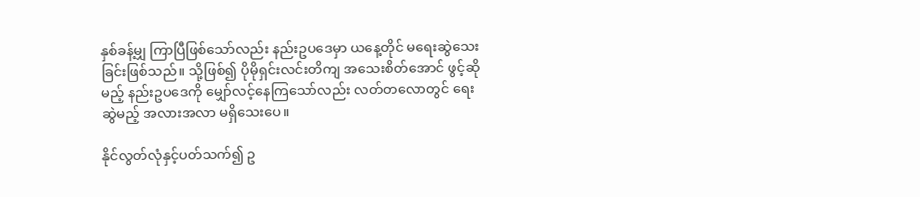နှစ်ခန့်မျှ ကြာပြီဖြစ်သော်လည်း နည်းဥပဒေမှာ ယနေ့တိုင် မရေးဆွဲသေးခြင်းဖြစ်သည်။ သို့ဖြစ်၍ ပိုမိုရှင်းလင်းတိကျ အသေးစိတ်အောင် ဖွင့်ဆိုမည့် နည်းဥပဒေကို မျှော်လင့်နေကြသော်လည်း လတ်တလောတွင် ရေးဆွဲမည့် အလားအလာ မရှိသေးပေ။

နိုင်လွတ်လုံနှင့်ပတ်သက်၍ ဥ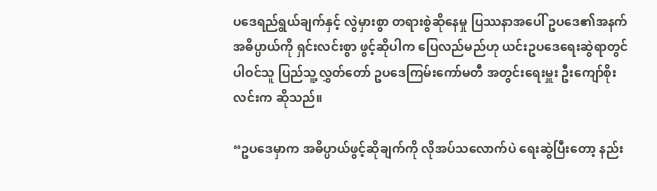ပဒေရည်ရွယ်ချက်နှင့် လွဲမှားစွာ တရားစွဲဆိုနေမှု ပြဿနာအပေါ် ဥပဒေ၏အနက်အဓိပ္ပာယ်ကို ရှင်းလင်းစွာ ဖွင့်ဆိုပါက ပြေလည်မည်ဟု ယင်းဥပဒေရေးဆွဲရာတွင် ပါဝင်သူ ပြည်သူ့လွှတ်တော် ဥပဒေကြမ်းကော်မတီ အတွင်းရေးမှူး ဦးကျော်စိုးလင်းက ဆိုသည်။

“ဥပဒေမှာက အဓိပ္ပာယ်ဖွင့်ဆိုချက်ကို လိုအပ်သလောက်ပဲ ရေးဆွဲပြီးတော့ နည်း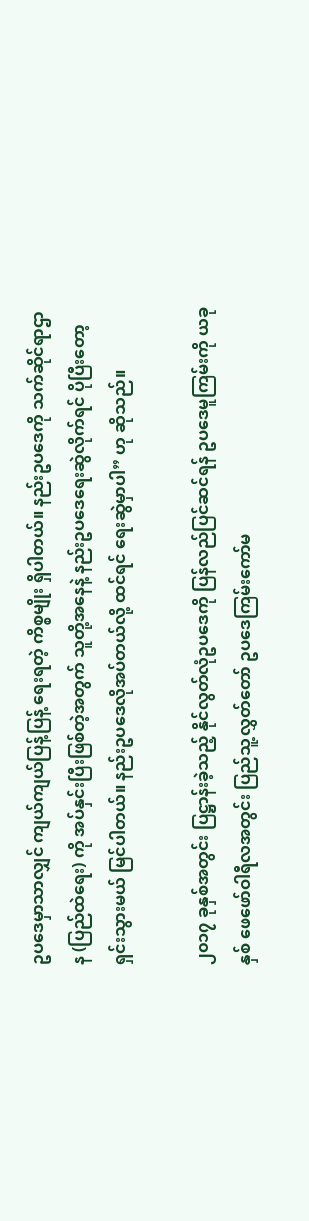ဥပဒေမှာသာလျှင် ကျယ်ကျယ်ပြန့်ပြန့် ရေးရတဲ့ ကိစ္စမျိုး ရှိပါတယ်။ နည်းဥပဒေကို သက်ဆိုင်ရာဌာန (ပြည်ထဲရေး) ကို အပ်နှင်းပြီးဖြစ်တဲ့အတွက် သူတို့အနေနဲ့ နည်းဥပဒေရေးဆွဲလိုက်ရင် ပိုပြီးတော့ ရှင်းသွားမယ် မြင်ပါတယ်။ နည်းဥပဒေလိုအပ်တယ်လို့ ထင်ရင် ရေးဆွဲမှာပါ” ဟု ဆိုသည်။

၂၀၁၇ ခုနှစ်အတွင်း ပြဋ္ဌာန်းခဲ့သည့် နိုင်လွတ်လုံဥပဒေကို ပြန်လည်ပြင်ဆင်ရန် ဥပဒေမူကြမ်းကို ယခုနှစ် ဖေဖော်ဝါရီလအတွင်း ပြည်သူ့လွှတ်တော် ဥပဒေကြမ်းကော်မ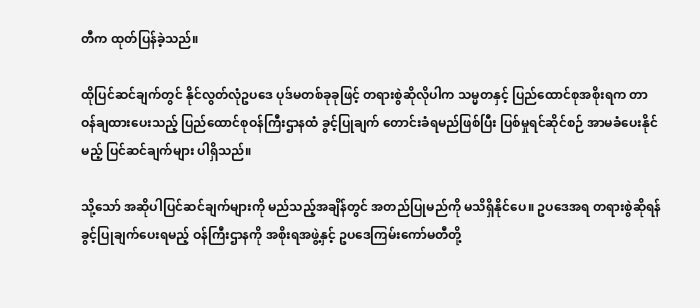တီက ထုတ်ပြန်ခဲ့သည်။

ထိုပြင်ဆင်ချက်တွင် နိုင်လွတ်လုံဥပဒေ ပုဒ်မတစ်ခုခုဖြင့် တရားစွဲဆိုလိုပါက သမ္မတနှင့် ပြည်ထောင်စုအစိုးရက တာဝန်ချထားပေးသည့် ပြည်ထောင်စုဝန်ကြီးဌာနထံ ခွင့်ပြုချက် တောင်းခံရမည်ဖြစ်ပြီး ပြစ်မှုရင်ဆိုင်စဉ် အာမခံပေးနိုင်မည့် ပြင်ဆင်ချက်များ ပါရှိသည်။

သို့သော် အဆိုပါပြင်ဆင်ချက်များကို မည်သည့်အချိန်တွင် အတည်ပြုမည်ကို မသိရှိနိုင်ပေ။ ဥပဒေအရ တရားစွဲဆိုရန် ခွင့်ပြုချက်ပေးရမည့် ဝန်ကြီးဌာနကို အစိုးရအဖွဲ့နှင့် ဥပဒေကြမ်းကော်မတီတို့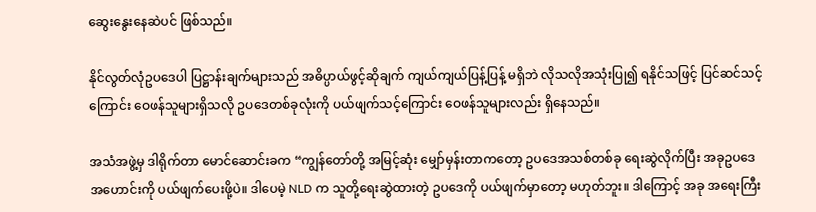ဆွေးနွေးနေဆဲပင် ဖြစ်သည်။

နိုင်လွတ်လုံဥပဒေပါ ပြဋ္ဌာန်းချက်များသည် အဓိပ္ပာယ်ဖွင့်ဆိုချက် ကျယ်ကျယ်ပြန့်ပြန့် မရှိဘဲ လိုသလိုအသုံးပြု၍ ရနိုင်သဖြင့် ပြင်ဆင်သင့်ကြောင်း ဝေဖန်သူများရှိသလို ဥပဒေတစ်ခုလုံးကို ပယ်ဖျက်သင့်ကြောင်း ဝေဖန်သူများလည်း ရှိနေသည်။

အသံအဖွဲ့မှ ဒါရိုက်တာ မောင်ဆောင်းခက “ကျွန်တော်တို့ အမြင့်ဆုံး မျှော်မှန်းတာကတော့ ဥပဒေအသစ်တစ်ခု ရေးဆွဲလိုက်ပြီး အခုဥပဒေအဟောင်းကို ပယ်ဖျက်ပေးဖို့ပဲ။ ဒါပေမဲ့ NLD က သူတို့ရေးဆွဲထားတဲ့ ဥပဒေကို ပယ်ဖျက်မှာတော့ မဟုတ်ဘူး။ ဒါကြောင့် အခု အရေးကြီး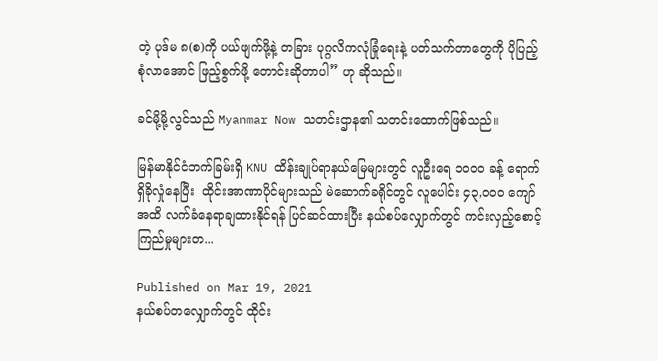တဲ့ ပုဒ်မ ၈(စ)ကို ပယ်ဖျက်ဖို့နဲ့ တခြား ပုဂ္ဂလိကလုံခြုံရေးနဲ့ ပတ်သက်တာတွေကို ပိုပြည့်စုံလာအောင် ဖြည့်စွက်ဖို့ တောင်းဆိုတာပါ” ဟု ဆိုသည်။

ခင်မို့မို့လွင်သည် Myanmar Now သတင်းဌာန၏ သတင်းထောက်ဖြစ်သည်။

မြန်မာနိုင်ငံဘက်ခြမ်းရှိ KNU ထိန်းချုပ်ရာနယ်မြေများတွင် လူဦးရေ ၁၀၀၀ ခန့် ရောက်ရှိခိုလှုံနေပြီး  ထိုင်းအာဏာပိုင်များသည် မဲဆောက်ခရိုင်တွင် လူပေါင်း ၄၃,၀၀၀ ကျော်အထိ လက်ခံနေရာချထားနိုင်ရန် ပြင်ဆင်ထားပြီး နယ်စပ်လျှောက်တွင် ကင်းလှည့်စောင့်ကြည်မှုများတ...

Published on Mar 19, 2021
နယ်စပ်တလျှောက်တွင် ထိုင်း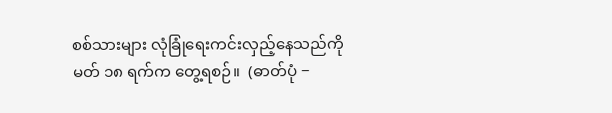စစ်သားများ လုံခြုံရေးကင်းလှည့်နေသည်ကို မတ် ၁၈ ရက်က တွေ့ရစဉ်။  (ဓာတ်ပုံ −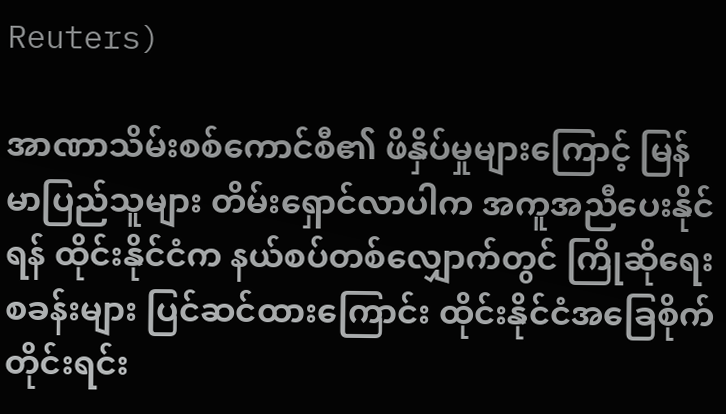Reuters)

အာဏာသိမ်းစစ်ကောင်စီ၏ ဖိနှိပ်မှုများကြောင့် မြန်မာပြည်သူများ တိမ်းရှောင်လာပါက အကူအညီပေးနိုင်ရန် ထိုင်းနိုင်ငံက နယ်စပ်တစ်လျှောက်တွင် ကြိုဆိုရေးစခန်းများ ပြင်ဆင်ထားကြောင်း ထိုင်းနိုင်ငံအခြေစိုက် တိုင်းရင်း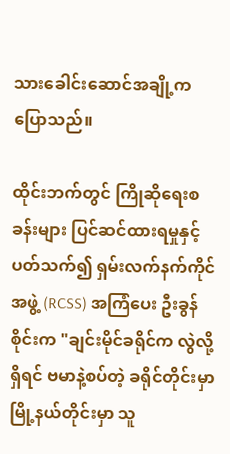သားခေါင်းဆောင်အချို့က ပြောသည်။

ထိုင်းဘက်တွင် ကြိုဆိုရေးစခန်းများ ပြင်ဆင်ထားရမှုနှင့် ပတ်သက်၍ ရှမ်းလက်နက်ကိုင်အဖွဲ့ (RCSS) အကြံပေး ဦးခွန်စိုင်းက "ချင်းမိုင်ခရိုင်က လွဲလို့ရှိရင် ဗမာနဲ့စပ်တဲ့ ခရိုင်တိုင်းမှာ မြို့နယ်တိုင်းမှာ သူ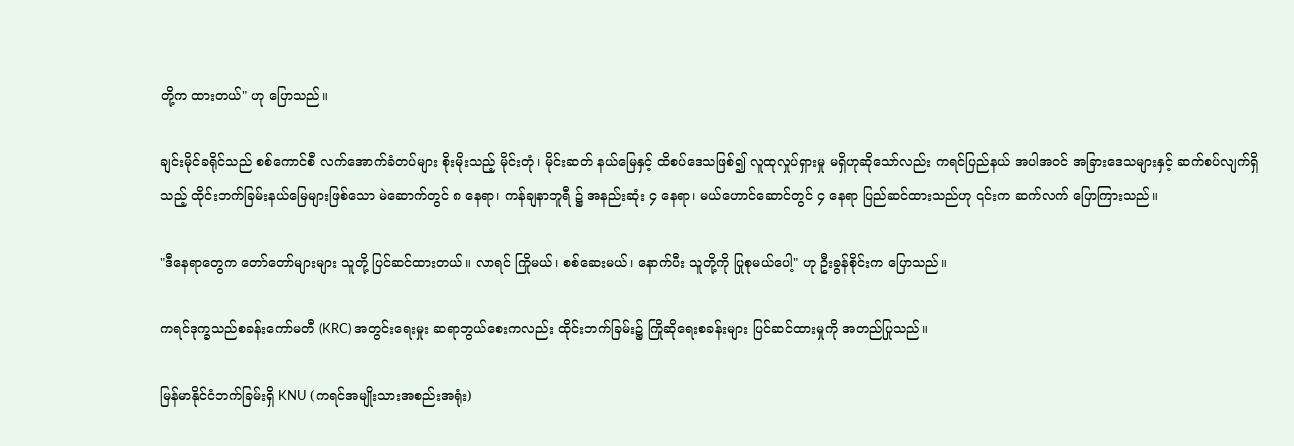တို့က ထားတယ်" ဟု ပြောသည်။

ချင်းမိုင်ခရိုင်သည် စစ်ကောင်စီ လက်အောက်ခံတပ်များ စိုးမိုးသည့် မိုင်းတုံ၊ မိုင်းဆတ် နယ်မြေနှင့် ထိစပ်ဒေသဖြစ်၍ လူထုလှုပ်ရှားမှု မရှိဟုဆိုသော်လည်း ကရင်ပြည်နယ် အပါအဝင် အခြားဒေသများနှင့် ဆက်စပ်လျက်ရှိသည့် ထိုင်းဘက်ခြမ်းနယ်မြေများဖြစ်သော မဲ‌ဆောက်တွင် ၈ နေရာ၊ ကန်ချနာဘူရီ ၌ အနည်းဆုံး ၄ နေရာ၊ မယ်ဟောင်ဆောင်တွင် ၄ နေရာ ပြည်ဆင်ထားသည်ဟု ၎င်းက ဆက်လက် ပြောကြားသည်။

"ဒီနေရာတွေက တော်တော်များများ သူတို့ ပြင်ဆင်ထားတယ်။ လာရင် ကြိုမယ်၊ စစ်ဆေးမယ်၊ နောက်ပီး သူတို့ကို ပြုစုမယ်ပေါ့" ဟု ဦးခွန်စိုင်းက ပြောသည်။

ကရင်ဒုက္ခသည်စခန်းကော်မတီ (KRC) အတွင်းရေးမှုး ဆရာဘွယ်စေးကလည်း ထိုင်းဘက်ခြမ်း၌ ကြိုဆိုရေးစခန်းများ ပြင်ဆင်ထားမှုကို အတည်ပြုသည်။

မြန်မာနိုင်ငံဘက်ခြမ်းရှိ KNU (ကရင်အမျိုးသားအစည်းအရုံး)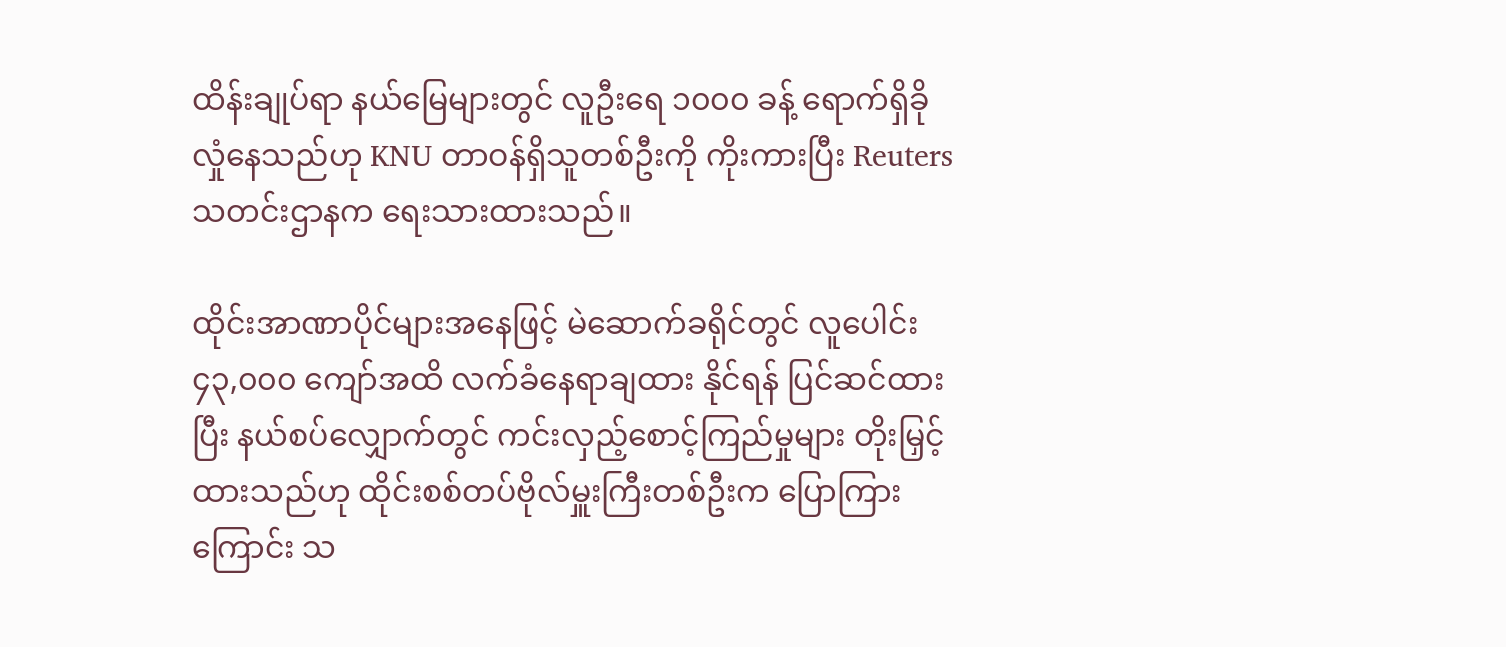ထိန်းချုပ်ရာ နယ်မြေများတွင် လူဦးရေ ၁၀၀၀ ခန့် ရောက်ရှိခိုလှုံနေသည်ဟု KNU တာဝန်ရှိသူတစ်ဦးကို ကိုးကားပြီး Reuters သတင်းဌာနက ရေးသားထားသည်။

ထိုင်းအာဏာပိုင်များအနေဖြင့် မဲဆောက်ခရိုင်တွင် လူပေါင်း ၄၃,၀၀၀ ကျော်အထိ လက်ခံနေရာချထား နိုင်ရန် ပြင်ဆင်ထားပြီး နယ်စပ်လျှောက်တွင် ကင်းလှည့်စောင့်ကြည်မှုများ တိုးမြှင့်ထားသည်ဟု ထိုင်းစစ်တပ်ဗိုလ်မှူးကြီးတစ်ဦးက ပြောကြားကြောင်း သ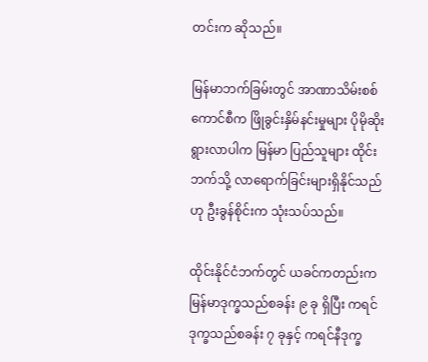တင်းက ဆိုသည်။

မြန်မာဘက်ခြမ်းတွင် အာဏာသိမ်းစစ်ကောင်စီက ဖြိုခွင်းနှိမ်နင်းမှုများ ပိုမိုဆိုးရွားလာပါက မြန်မာ ပြည်သူများ ထိုင်းဘက်သို့ လာရောက်ခြင်းများရှိနိုင်သည်ဟု ဦးခွန်စိုင်းက သုံးသပ်သည်။

ထိုင်းနိုင်ငံဘက်တွင် ယခင်ကတည်းက မြန်မာဒုက္ခသည်စခန်း ၉ ခု ရှိပြီး ကရင်ဒုက္ခသည်စခန်း ၇ ခုနှင့် ကရင်နီဒုက္ခ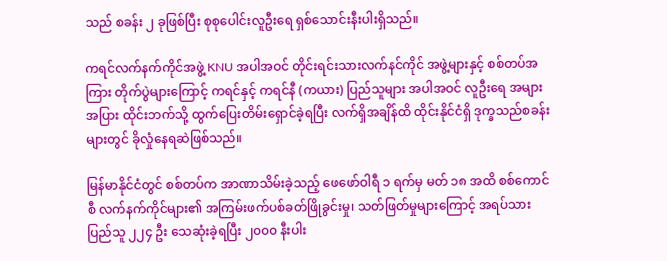သည် စခန်း ၂ ခုဖြစ်ပြီး စုစုပေါင်းလူဦးရေ ရှစ်သောင်းနီးပါးရှိသည်။

ကရင်လက်နက်ကိုင်အဖွဲ့ KNU အပါအဝင် တိုင်းရင်းသားလက်နင်ကိုင် အဖွဲ့များနှင့် စစ်တပ်အကြား တိုက်ပွဲများကြောင့် ကရင်နှင့် ကရင်နီ (ကယား) ပြည်သူများ အပါအဝင် လူဦးရေ အများအပြား ထိုင်းဘက်သို့ ထွက်ပြေးတိမ်းရှောင်ခဲ့ရပြီး လက်ရှိအချိန်ထိ ထိုင်းနိုင်ငံရှိ ဒုက္ခသည်စခန်းများတွင် ခိုလှုံနေရဆဲဖြစ်သည်။

မြန်မာနိုင်ငံတွင် စစ်တပ်က အာဏာသိမ်းခဲ့သည့် ဖေဖော်ဝါရီ ၁ ရက်မှ မတ် ၁၈ အထိ စစ်ကောင်စီ လက်နက်ကိုင်များ၏ အကြမ်းဖက်ပစ်ခတ်ဖြိုခွင်းမှု၊ သတ်ဖြတ်မှုများကြောင့် အရပ်သားပြည်သူ ၂၂၄ ဦး သေဆုံးခဲ့ရပြီး ၂၀၀၀ နီးပါး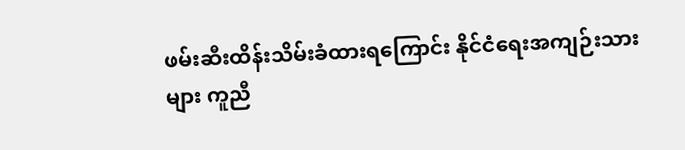ဖမ်းဆီးထိန်းသိမ်းခံထားရကြောင်း နိုင်ငံရေးအကျဉ်းသားများ ကူညီ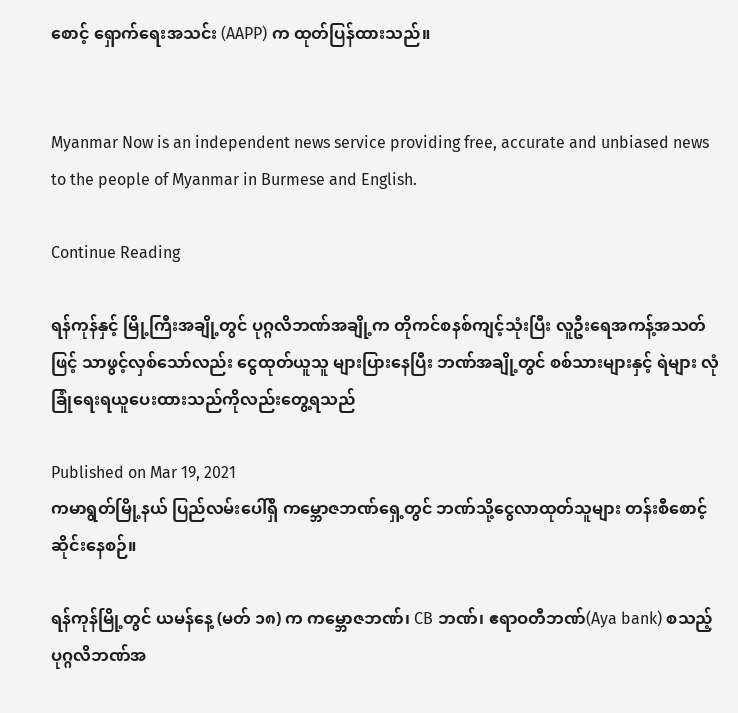စောင့် ရှောက်ရေးအသင်း (AAPP) က ထုတ်ပြန်ထားသည်။


Myanmar Now is an independent news service providing free, accurate and unbiased news to the people of Myanmar in Burmese and English.

Continue Reading

ရန်ကုန်နှင့် မြို့ကြီးအချို့တွင် ပုဂ္ဂလိဘဏ်အချို့က တိုကင်စနစ်ကျင့်သုံးပြီး လူဦးရေအကန့်အသတ်ဖြင့် သာဖွင့်လှစ်သော်လည်း ငွေထုတ်ယူသူ များပြားနေပြီး ဘဏ်အချို့တွင် စစ်သားများနှင့် ရဲများ လုံခြုံရေးရယူပေးထားသည်ကိုလည်းတွေ့ရသည်

Published on Mar 19, 2021
ကမာရွတ်မြို့နယ် ပြည်လမ်းပေါ်ရှိ ကမ္ဘောဇဘဏ်ရှေ့တွင် ဘဏ်သို့ငွေလာထုတ်သူများ တန်းစီစောင့်ဆိုင်းနေစဉ်။

ရန်ကုန်မြို့တွင် ယမန်နေ့ (မတ် ၁၈) က ကမ္ဘောဇဘဏ်၊ CB ဘဏ်၊ ဧရာဝတီဘဏ်(Aya bank) စသည့်  ပုဂ္ဂလိဘဏ်အ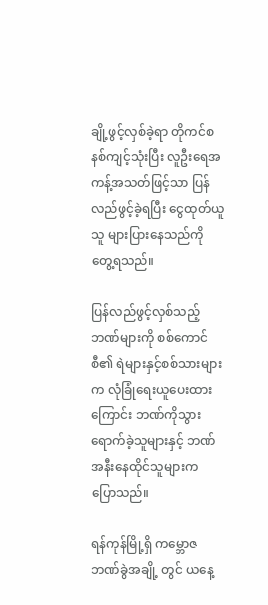ချို့ဖွင့်လှစ်ခဲ့ရာ တိုကင်စနစ်ကျင့်သုံးပြီး လူဦးရေအကန့်အသတ်ဖြင့်သာ ပြန်လည်ဖွင့်ခဲ့ရပြီး ငွေထုတ်ယူသူ များပြားနေသည်ကို တွေ့ရသည်။

ပြန်လည်ဖွင့်လှစ်သည့် ဘဏ်များကို စစ်ကောင်စီ၏ ရဲများနှင့်စစ်သားများက လုံခြုံရေးယူပေးထားကြောင်း ဘဏ်ကိုသွားရောက်ခဲ့သူများနှင့် ဘဏ်အနီးနေထိုင်သူများက ပြောသည်။

ရန်ကုန်မြို့ရှိ ကမ္ဘောဇဘဏ်ခွဲအချို့ တွင် ယနေ့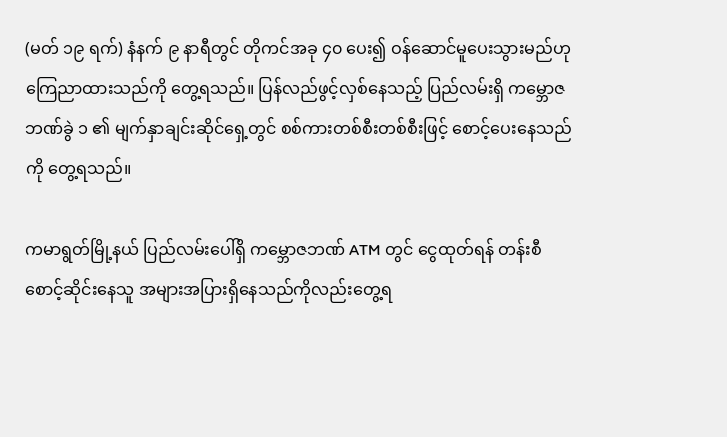(မတ် ၁၉ ရက်) နံနက် ၉ နာရီတွင် တိုကင်အခု ၄၀ ပေး၍ ဝန်ဆောင်မူပေးသွားမည်ဟုကြေညာထားသည်ကို တွေ့ရသည်။ ပြန်လည်ဖွင့်လှစ်နေသည့် ပြည်လမ်းရှိ ကမ္ဘောဇဘဏ်ခွဲ ၁ ၏ မျက်နှာချင်းဆိုင်ရှေ့တွင် စစ်ကားတစ်စီးတစ်စီးဖြင့် စောင့်ပေးနေသည်ကို တွေ့ရသည်။

ကမာရွတ်မြို့နယ် ပြည်လမ်းပေါ်ရှိ ကမ္ဘောဇဘဏ် ATM တွင် ငွေထုတ်ရန် တန်းစီစောင့်ဆိုင်းနေသူ အများအပြားရှိနေသည်ကိုလည်းတွေ့ရ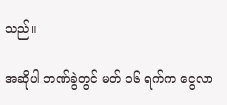သည်။

အဆိုပါ ဘဏ်ခွဲတွင် မတ် ၁၆ ရက်က ငွေလာ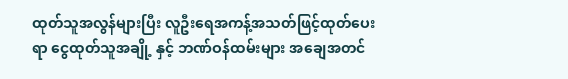ထုတ်သူအလွန်များပြီး လူဦးရေအကန့်အသတ်ဖြင့်ထုတ်ပေးရာ ငွေထုတ်သူအချို့ နှင့် ဘဏ်ဝန်ထမ်းများ အချေအတင်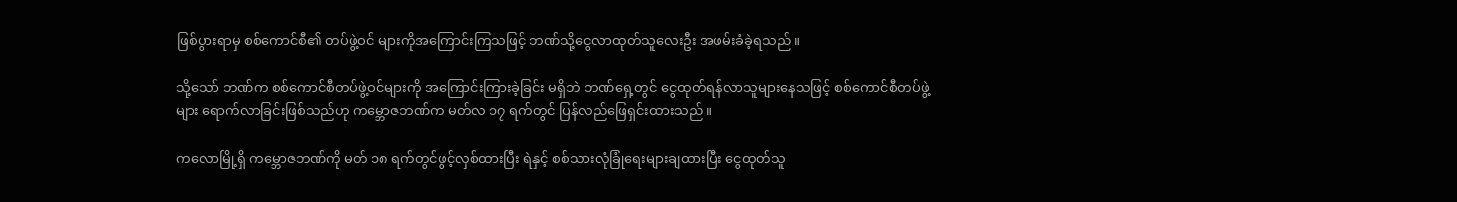ဖြစ်ပွားရာမှ စစ်ကောင်စီ၏ တပ်ဖွဲ့ဝင် များကိုအကြောင်းကြသဖြင့် ဘဏ်သို့ငွေလာထုတ်သူလေးဦး အဖမ်းခံခဲ့ရသည်။

သို့သော် ဘဏ်က စစ်ကောင်စီတပ်ဖွဲ့ဝင်များကို အကြောင်းကြားခဲ့ခြင်း မရှိဘဲ ဘဏ်ရှေ့တွင် ငွေထုတ်ရန်လာသူများနေသဖြင့် စစ်ကောင်စီတပ်ဖွဲ့များ ရောက်လာခြင်းဖြစ်သည်ဟု ကမ္ဘောဇဘဏ်က မတ်လ ၁၇ ရက်တွင် ပြန်လည်ဖြေရှင်းထားသည်။

ကလောမြို့ရှိ ကမ္ဘောဇဘဏ်ကို မတ် ၁၈ ရက်တွင်ဖွင့်လှစ်ထားပြီး ရဲနှင့် စစ်သားလုံခြုံရေးများချထားပြီး ငွေထုတ်သူ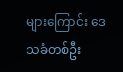များကြောင်း ဒေသခံတစ်ဦး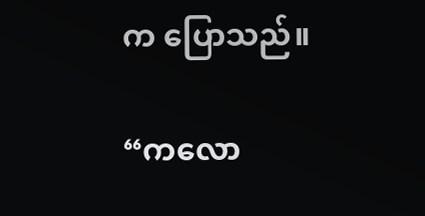က ပြောသည်။

“ကလော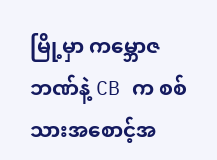မြို့မှာ ကမ္ဘောဇဘဏ်နဲ့ CB က စစ်သားအစောင့်အ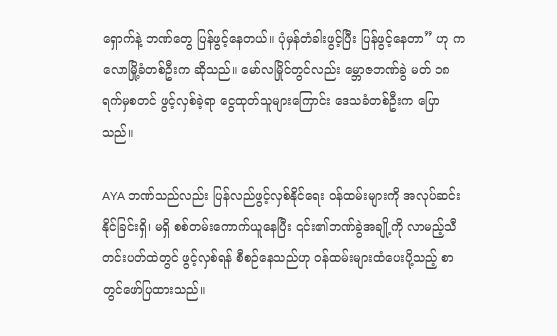ရှောက်နဲ့ ဘဏ်တွေ ပြန်ဖွင့်နေတယ်။ ပုံမှန်တံခါးဖွင့်ပြီး ပြန်ဖွင့်နေတာ” ဟု ကလောမြို့ခံတစ်ဦးက ဆိုသည်။ မော်လမြိုင်တွင်လည်း မ္ဘောဇဘဏ်ခွဲ မတ် ၁၈ ရက်မှစတင် ဖွင့်လှစ်ခဲ့ရာ ငွေထုတ်သူများကြောင်း ဒေသခံတစ်ဦးက ပြောသည်။

AYA ဘဏ်သည်လည်း ပြန်လည်ဖွင့်လှစ်နိုင်ရေး ဝန်ထမ်းများကို အလုပ်ဆင်းနိုင်ခြင်းရှိ၊ မရှိ စစ်တမ်းကောက်ယူနေပြီး ၎င်း၏ဘဏ်ခွဲအချို့ကို လာမည့်သီတင်းပတ်ထဲတွင် ဖွင့်လှစ်ရန် စီစဉ်နေသည်ဟု ဝန်ထမ်းများထံပေးပို့သည့် စာတွင်ဖော်ပြထားသည်။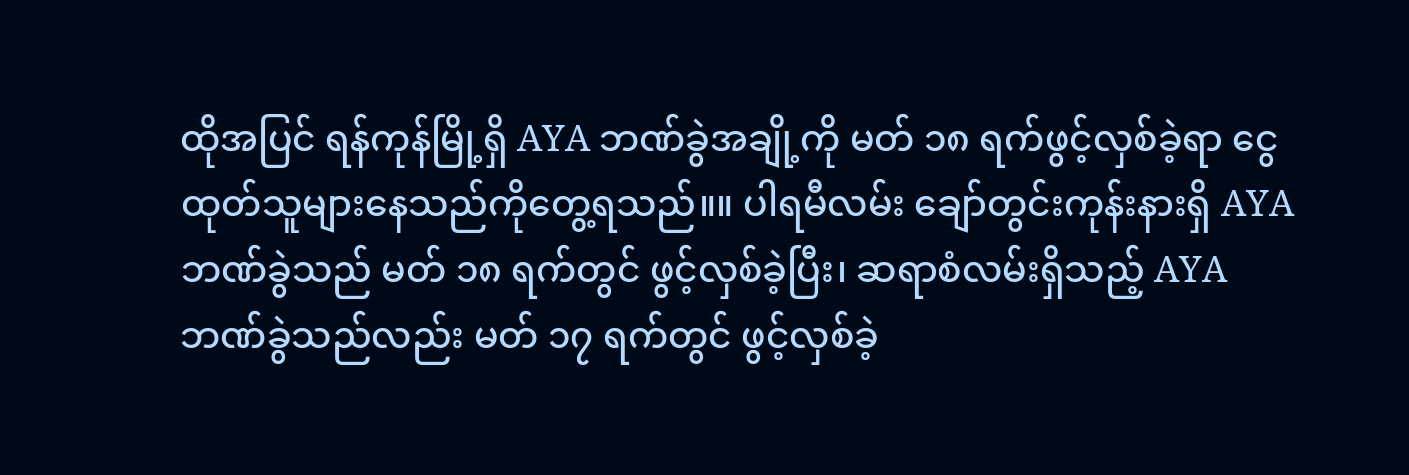ထိုအပြင် ရန်ကုန်မြို့ရှိ AYA ဘဏ်ခွဲအချို့ကို မတ် ၁၈ ရက်ဖွင့်လှစ်ခဲ့ရာ ငွေထုတ်သူများနေသည်ကိုတွေ့ရသည်။။ ပါရမီလမ်း ချော်တွင်းကုန်းနားရှိ AYA ဘဏ်ခွဲသည် မတ် ၁၈ ရက်တွင် ဖွင့်လှစ်ခဲ့ပြီး၊ ဆရာစံလမ်းရှိသည့် AYAဘဏ်ခွဲသည်လည်း မတ် ၁၇ ရက်တွင် ဖွင့်လှစ်ခဲ့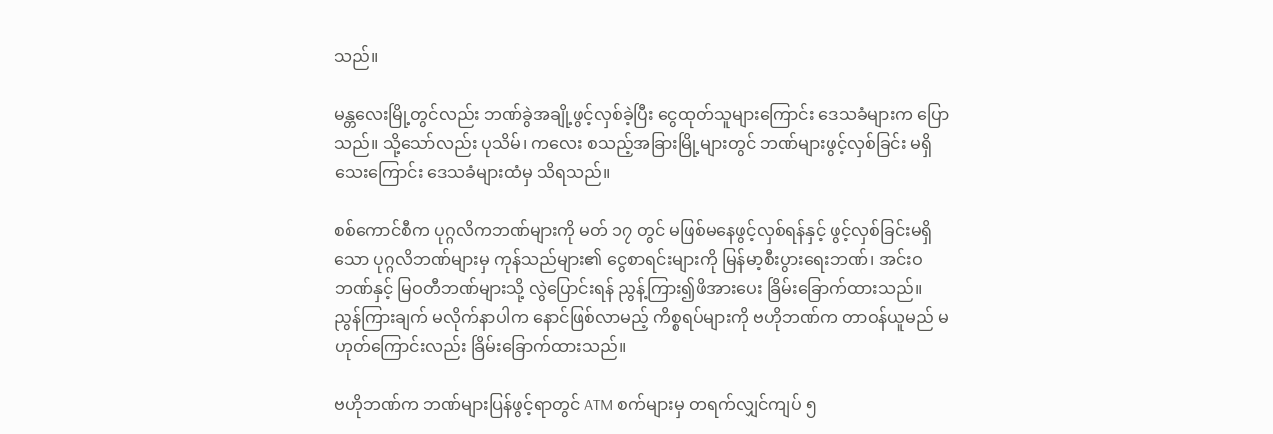သည်။

မန္တလေးမြို့တွင်လည်း ဘဏ်ခွဲအချို့ဖွင့်လှစ်ခဲ့ပြီး ငွေထုတ်သူများကြောင်း ဒေသခံများက ပြောသည်။ သို့သော်လည်း ပုသိမ်၊ ကလေး စသည့်အခြားမြို့များတွင် ဘဏ်များဖွင့်လှစ်ခြင်း မရှိသေးကြောင်း ဒေသခံများထံမှ သိရသည်။

စစ်ကောင်စီက ပုဂ္ဂလိကဘဏ်များကို မတ် ၁၇ တွင် မဖြစ်မနေဖွင့်လှစ်ရန်နှင့် ဖွင့်လှစ်ခြင်းမရှိသော ပုဂ္ဂလိဘဏ်များမှ ကုန်သည်များ၏ ငွေစာရင်းများကို မြန်မာ့စီးပွားရေးဘဏ်၊ အင်းဝဘဏ်နှင့် မြဝတီဘဏ်များသို့ လွဲပြောင်းရန် ညွန့်ကြား၍ဖိအားပေး ခြိမ်းခြောက်ထားသည်။ ညွန်ကြားချက် မလိုက်နာပါက နောင်ဖြစ်လာမည့် ကိစ္စရပ်များကို ဗဟိုဘဏ်က တာဝန်ယူမည် မဟုတ်ကြောင်းလည်း ခြိမ်းခြောက်ထားသည်။

ဗဟိုဘဏ်က ဘဏ်များပြန်ဖွင့်ရာတွင် ATM စက်များမှ တရက်လျှင်ကျပ် ၅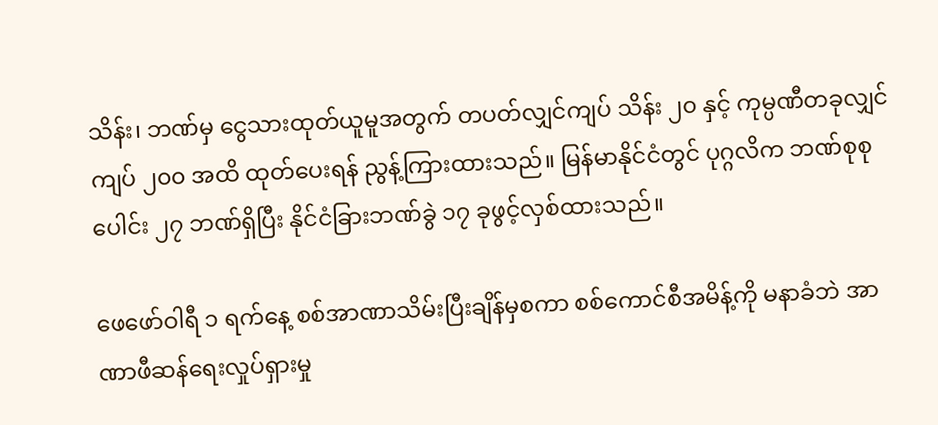သိန်း၊ ဘဏ်မှ ငွေသားထုတ်ယူမူအတွက် တပတ်လျှင်ကျပ် သိန်း ၂၀ နှင့် ကုမ္ပဏီတခုလျှင် ကျပ် ၂၀၀ အထိ ထုတ်ပေးရန် ညွန့်ကြားထားသည်။ မြန်မာနိုင်ငံတွင် ပုဂ္ဂလိက ဘဏ်စုစုပေါင်း ၂၇ ဘဏ်ရှိပြီး နိုင်ငံခြားဘဏ်ခွဲ ၁၇ ခုဖွင့်လှစ်ထားသည်။

ဖေဖော်ဝါရီ ၁ ရက်နေ့ စစ်အာဏာသိမ်းပြီးချိန်မှစကာ စစ်ကောင်စီအမိန့်ကို မနာခံဘဲ အာဏာဖီဆန်ရေးလှုပ်ရှားမှု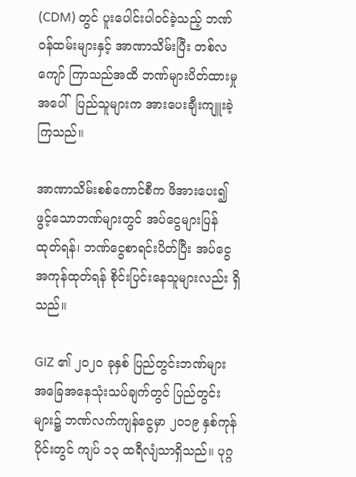(CDM) တွင် ပူးပေါင်းပါဝင်ခဲ့သည့် ဘဏ်ဝန်ထမ်းများနှင့် အာဏာသိမ်းပြီး တစ်လကျော် ကြာသည်အထိ ဘဏ်များပိတ်ထားမှုအပေါ်  ပြည်သူများက အားပေးချီးကျူးခဲ့ကြသည်။

အာဏာသိမ်းစစ်ကောင်စီက ဖိအားပေး၍ ဖွင့်သောဘဏ်များတွင် အပ်ငွေများပြန်ထုတ်ရန်၊ ဘဏ်ငွေစာရင်းပိတ်ပြီး အပ်ငွေအကုန်ထုတ်ရန် စိုင်းပြင်းနေသူများလည်း ရှိသည်။

GIZ ၏ ၂၀၂၀ ခုနှစ် ပြည်တွင်းဘဏ်များ အခြေအနေသုံးသပ်ချက်တွင် ပြည်တွင်းများ၌ ဘဏ်လက်ကျန်ငွေမှာ ၂၀၁၉ နှစ်ကုန်ပိုင်းတွင် ကျပ် ၁၃ ထရီလျံသာရှိသည်။ ပုဂ္ဂ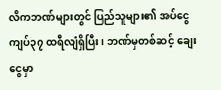လိကဘဏ်များတွင် ပြည်သူများ၏ အပ်ငွေ ကျပ်၃၇ ထရီလျံရှိပြီး၊ ဘဏ်မှတစ်ဆင့် ချေးငွေမှာ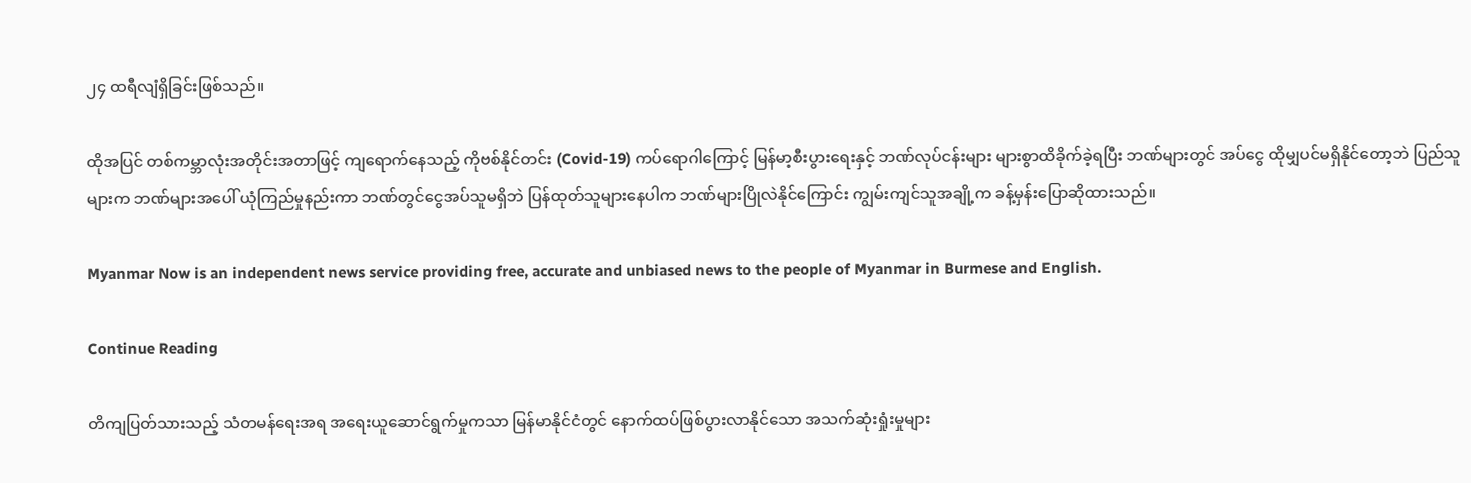၂၄ ထရီလျံရှိခြင်းဖြစ်သည်။

ထိုအပြင် တစ်ကမ္ဘာလုံးအတိုင်းအတာဖြင့် ကျရောက်နေသည့် ကိုဗစ်နိုင်တင်း (Covid-19) ကပ်ရောဂါကြောင့် မြန်မာ့စီးပွားရေးနှင့် ဘဏ်လုပ်ငန်းများ များစွာထိခိုက်ခဲ့ရပြီး ဘဏ်များတွင် အပ်ငွေ ထိုမျှပင်မရှိနိုင်တော့ဘဲ ပြည်သူများက ဘဏ်များအပေါ် ယုံကြည်မှုနည်းကာ ဘဏ်တွင်ငွေအပ်သူမရှိဘဲ ပြန်ထုတ်သူများနေပါက ဘဏ်များပြိုလဲနိုင်ကြောင်း ကျွမ်းကျင်သူအချို့က ခန့်မှန်းပြောဆိုထားသည်။

Myanmar Now is an independent news service providing free, accurate and unbiased news to the people of Myanmar in Burmese and English.

Continue Reading

တိကျပြတ်သားသည့် သံတမန်ရေးအရ အရေးယူဆောင်ရွက်မှုကသာ မြန်မာနိုင်ငံတွင် နောက်ထပ်ဖြစ်ပွားလာနိုင်သော အသက်ဆုံးရှုံးမှုများ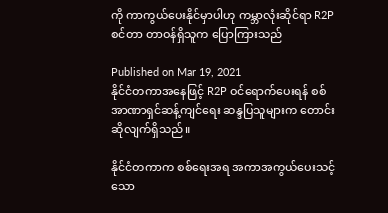ကို ကာကွယ်ပေးနိုင်မှာပါဟု ကမ္ဘာလုံးဆိုင်ရာ R2P စင်တာ တာဝန်ရှိသူက ပြောကြားသည်

Published on Mar 19, 2021
နိုင်ငံတကာအနေဖြင့် R2P ဝင်ရောက်ပေးရန် စစ်အာဏာရှင်ဆန့်ကျင်ရေး ဆန္ဒပြသူများက တောင်းဆိုလျက်ရှိသည်။

နိုင်ငံတကာက စစ်ရေးအရ အကာအကွယ်ပေးသင့်သော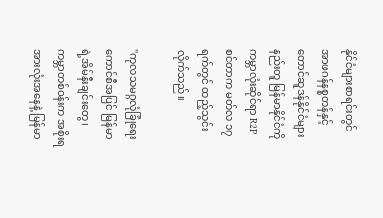နိုင်ငံများစာရင်းတွင် အာဖဂန်နစ္စတန်နှင့် တောင်ဆူဒန်နိုင်ငံများနည်းတူ မြန်မာနိုင်ငံကို ကမ္ဘာလုံးဆိုင်ရာ R2P စင်တာက မတ်လ ၁၇ ရက်တွင် ထည့်သွင်းလိုက်သည်။

''ကုလသမဂ္ဂလုံခြုံရေးကောင်စီအပြင် မြန်မာရဲ့အိမ်နီးချင်းတွေ၊ ကမ္ဘာတစ်ဝန်းက အစိုးရအားလုံးအနေနဲ့ မြန်မာ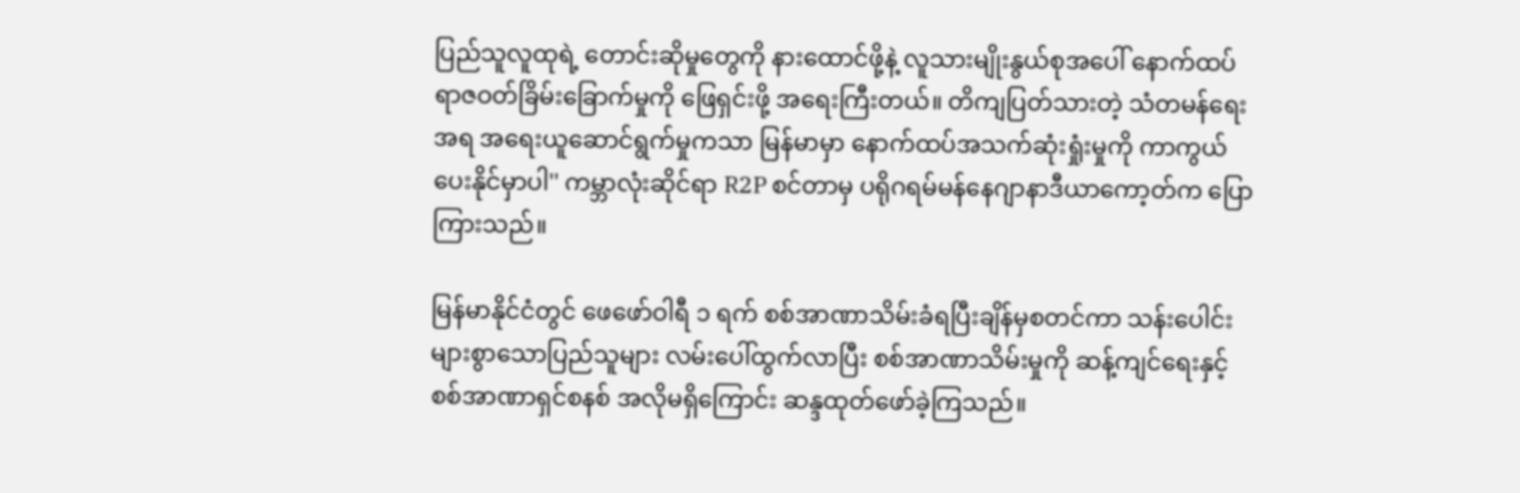ပြည်သူလူထုရဲ့ တောင်းဆိုမှုတွေကို နားထောင်ဖို့နဲ့ လူသားမျိုးနွယ်စုအပေါ် နောက်ထပ် ရာဇဝတ်ခြိမ်းခြောက်မှုကို ဖြေရှင်းဖို့ အရေးကြီးတယ်။ တိကျပြတ်သားတဲ့ သံတမန်ရေးအရ အရေးယူဆောင်ရွက်မှုကသာ မြန်မာမှာ နောက်ထပ်အသက်ဆုံးရှုံးမှုကို ကာကွယ်ပေးနိုင်မှာပါ'' ကမ္ဘာလုံးဆိုင်ရာ R2P စင်တာမှ ပရိုဂရမ်မန်နေဂျာနာဒီယာကော့တ်က ပြောကြားသည်။

မြန်မာနိုင်ငံတွင် ဖေဖော်ဝါရီ ၁ ရက် စစ်အာဏာသိမ်းခံရပြီးချိန်မှစတင်ကာ သန်းပေါင်းများစွာသောပြည်သူများ လမ်းပေါ်ထွက်လာပြီး စစ်အာဏာသိမ်းမှုကို ဆန့်ကျင်ရေးနှင့် စစ်အာဏာရှင်စနစ် အလိုမရှိကြောင်း ဆန္ဒထုတ်ဖော်ခဲ့ကြသည်။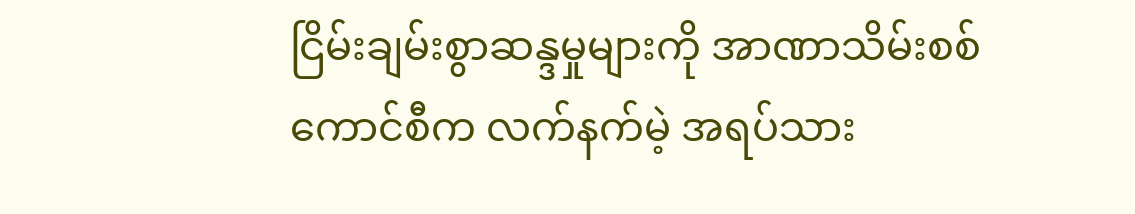ငြိမ်းချမ်းစွာဆန္ဒမှုများကို အာဏာသိမ်းစစ်ကောင်စီက လက်နက်မဲ့ အရပ်သား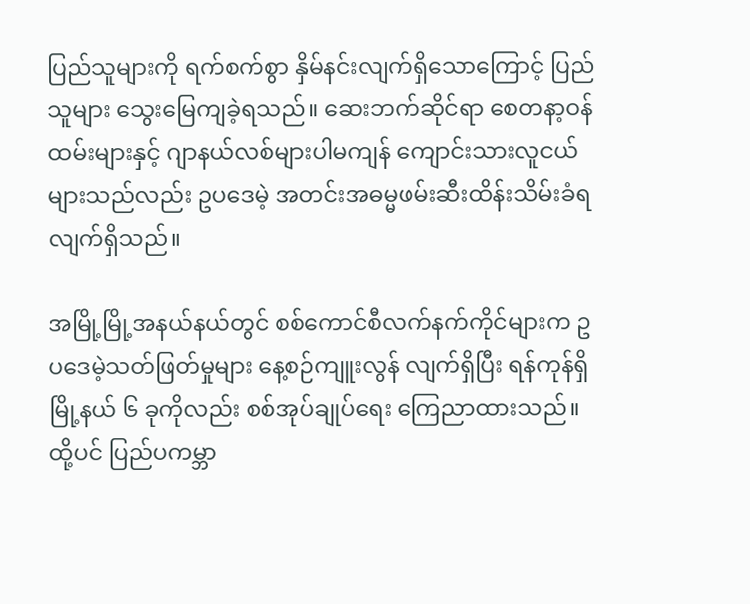ပြည်သူများကို ရက်စက်စွာ နှိမ်နင်းလျက်ရှိသောကြောင့် ပြည်သူများ သွေးမြေကျခဲ့ရသည်။ ဆေးဘက်ဆိုင်ရာ စေတနာ့ဝန်ထမ်းများနှင့် ဂျာနယ်လစ်များပါမကျန် ကျောင်းသားလူငယ်များသည်လည်း ဥပဒေမဲ့ အတင်းအဓမ္မဖမ်းဆီးထိန်းသိမ်းခံရလျက်ရှိသည်။

အမြို့မြို့အနယ်နယ်တွင် စစ်ကောင်စီလက်နက်ကိုင်များက ဥပဒေမဲ့သတ်ဖြတ်မှုများ နေ့စဉ်ကျူးလွန် လျက်ရှိပြီး ရန်ကုန်ရှိ မြို့နယ် ၆ ခုကိုလည်း စစ်အုပ်ချုပ်ရေး ကြေညာထားသည်။ ထို့ပင် ပြည်ပကမ္ဘာ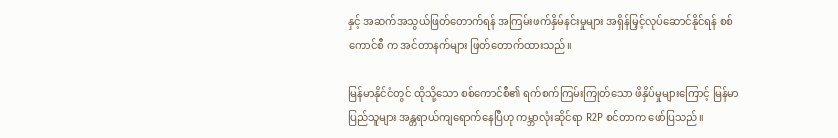နှင့် အဆက်အသွယ်ဖြတ်တောက်ရန် အကြမ်းဖက်နှိမ်နင်းမှုများ အရှိန်မြှင့်လုပ်ဆောင်နိုင်ရန် စစ်ကောင်စီ က အင်တာနက်များ ဖြတ်တောက်ထားသည်။

မြန်မာနိုင်ငံတွင် ထိုသို့သော စစ်ကောင်စီ၏ ရက်စက်ကြမ်းကြုတ်သော ဖိနှိပ်မှုများကြောင့် မြန်မာပြည်သူများ အန္တရာယ်ကျရောက်နေပြီဟု ကမ္ဘာလုံးဆိုင်ရာ R2P စင်တာက ဖော်ပြသည်။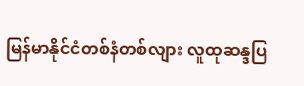မြန်မာနိုင်ငံတစ်နံတစ်လျား လူထုဆန္ဒပြ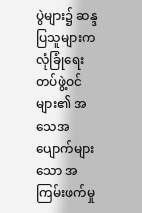ပွဲများ၌ ဆန္ဒပြသူများက လုံခြုံရေးတပ်ဖွဲ့ဝင်များ၏ အသေအပျောက်များသော အကြမ်းဖက်မှု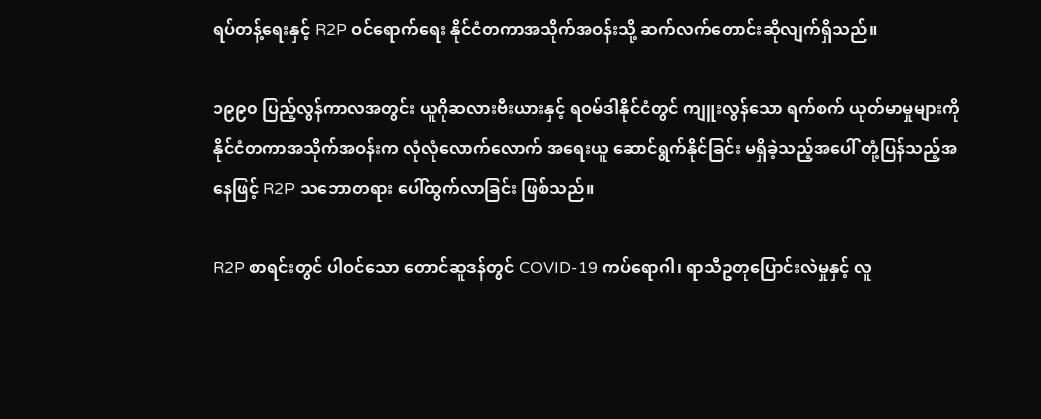ရပ်တန့်ရေးနှင့် R2P ဝင်ရောက်ရေး နိုင်ငံတကာအသိုက်အဝန်းသို့ ဆက်လက်တောင်းဆိုလျက်ရှိသည်။

၁၉၉၀ ပြည့်လွန်ကာလအတွင်း ယူဂိုဆလားဗီးယားနှင့် ရဝမ်ဒါနိုင်ငံတွင် ကျူးလွန်သော ရက်စက် ယုတ်မာမှုများကို နိုင်ငံတကာအသိုက်အဝန်းက လုံလုံလောက်လောက် အရေးယူ ဆောင်ရွက်နိုင်ခြင်း မရှိခဲ့သည့်အပေါ် တုံ့ပြန်သည့်အနေဖြင့် R2P သဘောတရား ပေါ်ထွက်လာခြင်း ဖြစ်သည်။

R2P စာရင်းတွင် ပါဝင်သော တောင်ဆူဒန်တွင် COVID-19 ကပ်ရောဂါ၊ ရာသီဥတုပြောင်းလဲမှုနှင့် လူ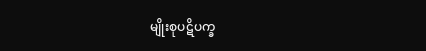မျိုးစုပဋိပက္ခ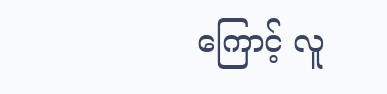ကြောင့် လူ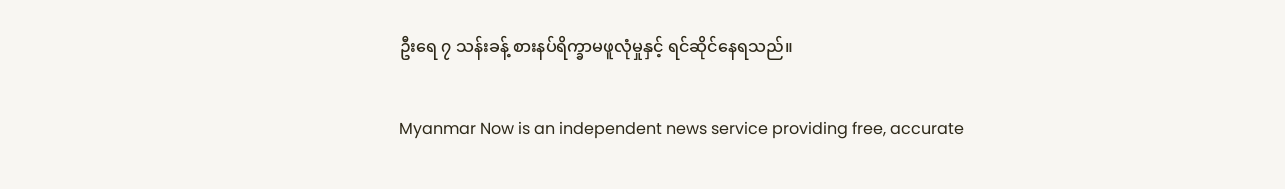ဦးရေ ၇ သန်းခန့် စားနပ်ရိက္ခာမဖူလုံမှုနှင့် ရင်ဆိုင်နေရသည်။

Myanmar Now is an independent news service providing free, accurate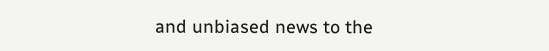and unbiased news to the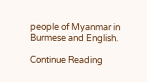people of Myanmar in Burmese and English.

Continue Reading